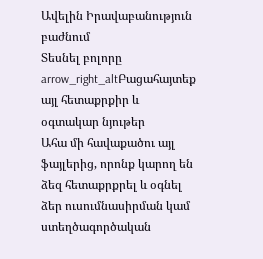Ավելին Իրավաբանություն բաժնում
Տեսնել բոլորը arrow_right_altԲացահայտեք այլ հետաքրքիր և օգտակար նյութեր
Ահա մի հավաքածու այլ ֆայլերից, որոնք կարող են ձեզ հետաքրքրել և օգնել ձեր ուսումնասիրման կամ ստեղծագործական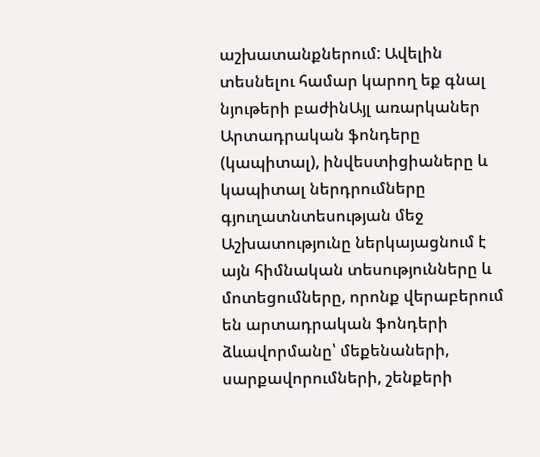աշխատանքներում: Ավելին տեսնելու համար կարող եք գնալ նյութերի բաժինԱյլ առարկաներ
Արտադրական ֆոնդերը (կապիտալ), ինվեստիցիաները և կապիտալ ներդրումները գյուղատնտեսության մեջ
Աշխատությունը ներկայացնում է այն հիմնական տեսությունները և մոտեցումները, որոնք վերաբերում են արտադրական ֆոնդերի ձևավորմանը՝ մեքենաների, սարքավորումների, շենքերի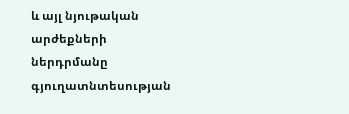և այլ նյութական արժեքների ներդրմանը գյուղատնտեսության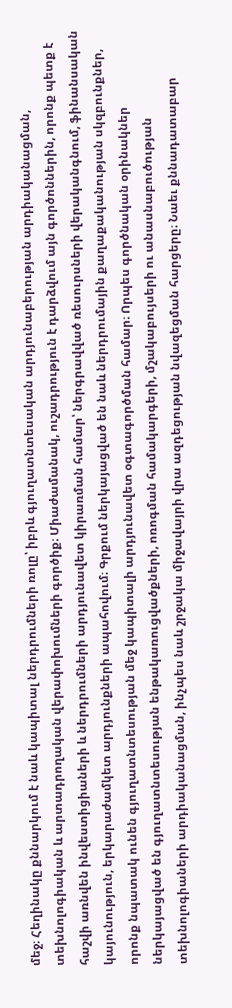մեջ։ Հեղինակը քննարկում է նաև կապիտալ ներդրումների ռոլը՝ իբրև գյուղատնտեսական արդյունաբերության արդիականացման, տեխնոլոգիական և արտադրողական վերափոխումների գործիք։ Միաժամանակ, ուշադրություն է դարձվում այն գործոններին, որոնք պետք է հաշվի առնվեն ինվեստիցիաների և ներդրումների արդյունավետ կիրառման համար՝ ներգրավված ռեսուրսների վերականգնում, ֆինանսական կայունություն, երկարաժամկետ արդյունքների ապահովում։ Գրքում ներկայացված են նաև ներդրումային քաղաքականության սկզբունքներ, որոնք նպատակ ունեն գյուղատնտեսության մեջ կապիտալի արդյունավետ օգտագործման համար։ Որպես գործնական օրինակներ ներկայացված են գյուղատնտեսության ենթակառուցվածքների, ոռոգման համակարգերի, մշակաբույսերի ու անասնաբուծության տեխնոլոգիաների արդիականացման, ինչպես նաև շրջակա միջավայրի վրա ազդեցության նվազեցման հարցերը։ Նաեւ քննադատաբար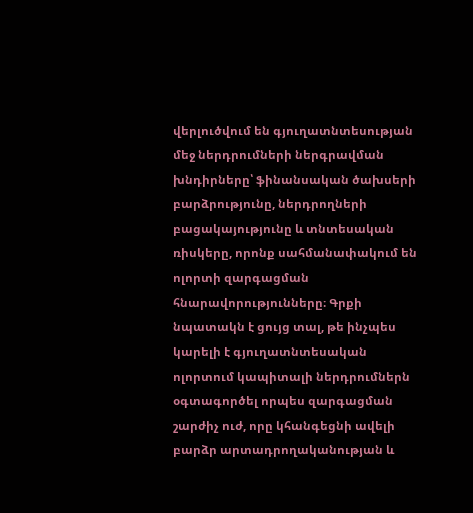վերլուծվում են գյուղատնտեսության մեջ ներդրումների ներգրավման խնդիրները՝ ֆինանսական ծախսերի բարձրությունը, ներդրողների բացակայությունը և տնտեսական ռիսկերը, որոնք սահմանափակում են ոլորտի զարգացման հնարավորությունները։ Գրքի նպատակն է ցույց տալ, թե ինչպես կարելի է գյուղատնտեսական ոլորտում կապիտալի ներդրումներն օգտագործել որպես զարգացման շարժիչ ուժ, որը կհանգեցնի ավելի բարձր արտադրողականության և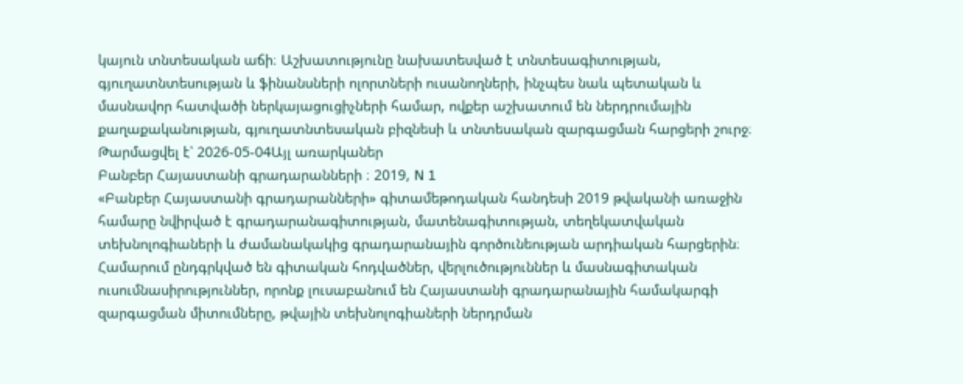կայուն տնտեսական աճի։ Աշխատությունը նախատեսված է տնտեսագիտության, գյուղատնտեսության և ֆինանսների ոլորտների ուսանողների, ինչպես նաև պետական և մասնավոր հատվածի ներկայացուցիչների համար, ովքեր աշխատում են ներդրումային քաղաքականության, գյուղատնտեսական բիզնեսի և տնտեսական զարգացման հարցերի շուրջ։
Թարմացվել է՝ 2026-05-04Այլ առարկաներ
Բանբեր Հայաստանի գրադարանների ։ 2019, N 1
«Բանբեր Հայաստանի գրադարանների» գիտամեթոդական հանդեսի 2019 թվականի առաջին համարը նվիրված է գրադարանագիտության, մատենագիտության, տեղեկատվական տեխնոլոգիաների և ժամանակակից գրադարանային գործունեության արդիական հարցերին։ Համարում ընդգրկված են գիտական հոդվածներ, վերլուծություններ և մասնագիտական ուսումնասիրություններ, որոնք լուսաբանում են Հայաստանի գրադարանային համակարգի զարգացման միտումները, թվային տեխնոլոգիաների ներդրման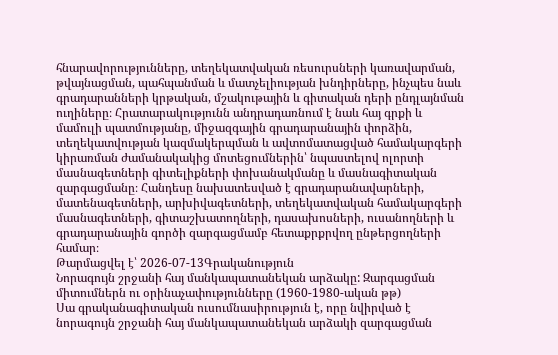հնարավորությունները, տեղեկատվական ռեսուրսների կառավարման, թվայնացման, պահպանման և մատչելիության խնդիրները, ինչպես նաև գրադարանների կրթական, մշակութային և գիտական դերի ընդլայնման ուղիները։ Հրատարակությունն անդրադառնում է նաև հայ գրքի և մամուլի պատմությանը, միջազգային գրադարանային փորձին, տեղեկատվության կազմակերպման և ավտոմատացված համակարգերի կիրառման ժամանակակից մոտեցումներին՝ նպաստելով ոլորտի մասնագետների գիտելիքների փոխանակմանը և մասնագիտական զարգացմանը։ Հանդեսը նախատեսված է գրադարանավարների, մատենագետների, արխիվագետների, տեղեկատվական համակարգերի մասնագետների, գիտաշխատողների, դասախոսների, ուսանողների և գրադարանային գործի զարգացմամբ հետաքրքրվող ընթերցողների համար։
Թարմացվել է՝ 2026-07-13Գրականություն
Նորագույն շրջանի հայ մանկապատանեկան արձակը: Զարգացման միտումներն ու օրինաչափությունները (1960-1980-ական թթ)
Սա գրականագիտական ուսումնասիրություն է, որը նվիրված է նորագույն շրջանի հայ մանկապատանեկան արձակի զարգացման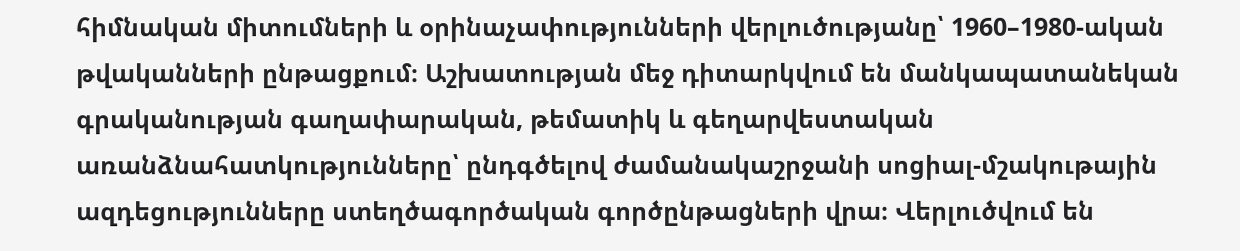հիմնական միտումների և օրինաչափությունների վերլուծությանը՝ 1960–1980-ական թվականների ընթացքում։ Աշխատության մեջ դիտարկվում են մանկապատանեկան գրականության գաղափարական, թեմատիկ և գեղարվեստական առանձնահատկությունները՝ ընդգծելով ժամանակաշրջանի սոցիալ-մշակութային ազդեցությունները ստեղծագործական գործընթացների վրա։ Վերլուծվում են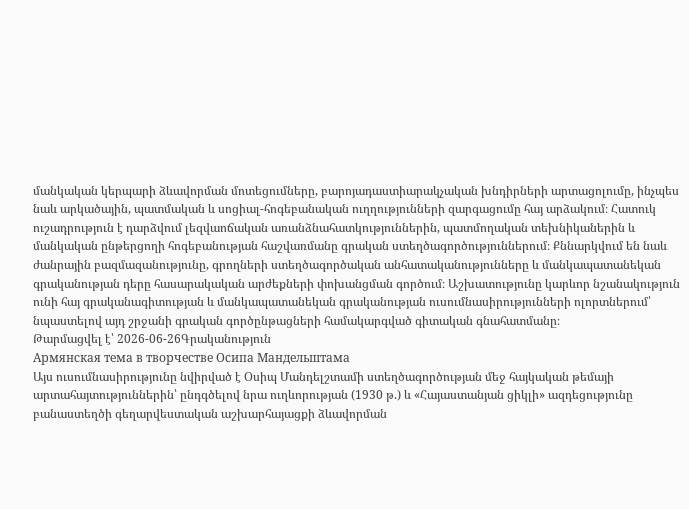մանկական կերպարի ձևավորման մոտեցումները, բարոյադաստիարակչական խնդիրների արտացոլումը, ինչպես նաև արկածային, պատմական և սոցիալ-հոգեբանական ուղղությունների զարգացումը հայ արձակում։ Հատուկ ուշադրություն է դարձվում լեզվաոճական առանձնահատկություններին, պատմողական տեխնիկաներին և մանկական ընթերցողի հոգեբանության հաշվառմանը գրական ստեղծագործություններում։ Քննարկվում են նաև ժանրային բազմազանությունը, գրողների ստեղծագործական անհատականությունները և մանկապատանեկան գրականության դերը հասարակական արժեքների փոխանցման գործում։ Աշխատությունը կարևոր նշանակություն ունի հայ գրականագիտության և մանկապատանեկան գրականության ուսումնասիրությունների ոլորտներում՝ նպաստելով այդ շրջանի գրական գործընթացների համակարգված գիտական գնահատմանը։
Թարմացվել է՝ 2026-06-26Գրականություն
Армянская тема в творчестве Осипа Мандельштама
Այս ուսումնասիրությունը նվիրված է Օսիպ Մանդելշտամի ստեղծագործության մեջ հայկական թեմայի արտահայտություններին՝ ընդգծելով նրա ուղևորության (1930 թ.) և «Հայաստանյան ցիկլի» ազդեցությունը բանաստեղծի գեղարվեստական աշխարհայացքի ձևավորման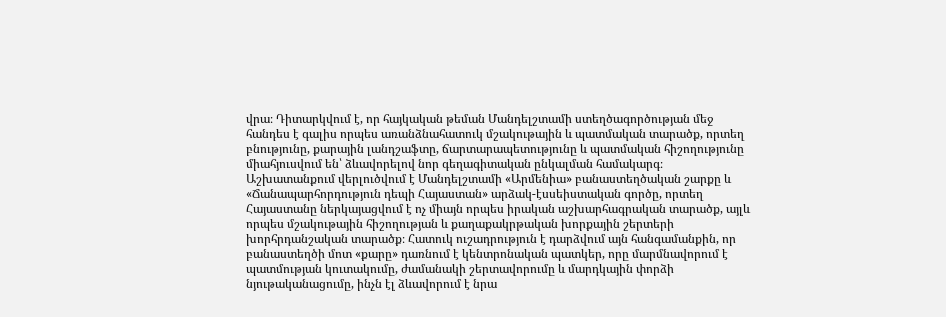վրա։ Դիտարկվում է, որ հայկական թեման Մանդելշտամի ստեղծագործության մեջ հանդես է գալիս որպես առանձնահատուկ մշակութային և պատմական տարածք, որտեղ բնությունը, քարային լանդշաֆտը, ճարտարապետությունը և պատմական հիշողությունը միահյուսվում են՝ ձևավորելով նոր գեղագիտական ընկալման համակարգ։ Աշխատանքում վերլուծվում է Մանդելշտամի «Արմենիա» բանաստեղծական շարքը և «Ճանապարհորդություն դեպի Հայաստան» արձակ-էսսեիստական գործը, որտեղ Հայաստանը ներկայացվում է ոչ միայն որպես իրական աշխարհագրական տարածք, այլև որպես մշակութային հիշողության և քաղաքակրթական խորքային շերտերի խորհրդանշական տարածք։ Հատուկ ուշադրություն է դարձվում այն հանգամանքին, որ բանաստեղծի մոտ «քարը» դառնում է կենտրոնական պատկեր, որը մարմնավորում է պատմության կուտակումը, ժամանակի շերտավորումը և մարդկային փորձի նյութականացումը, ինչն էլ ձևավորում է նրա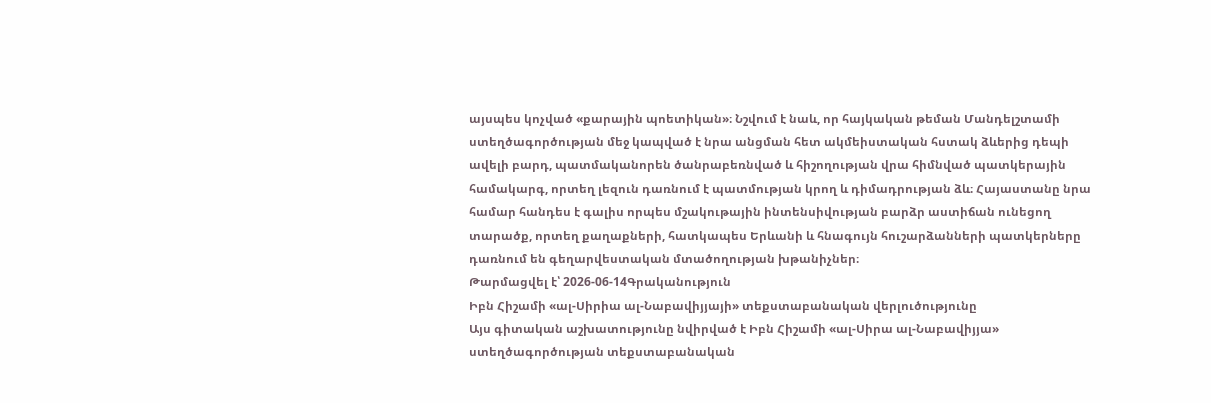այսպես կոչված «քարային պոետիկան»։ Նշվում է նաև, որ հայկական թեման Մանդելշտամի ստեղծագործության մեջ կապված է նրա անցման հետ ակմեիստական հստակ ձևերից դեպի ավելի բարդ, պատմականորեն ծանրաբեռնված և հիշողության վրա հիմնված պատկերային համակարգ, որտեղ լեզուն դառնում է պատմության կրող և դիմադրության ձև։ Հայաստանը նրա համար հանդես է գալիս որպես մշակութային ինտենսիվության բարձր աստիճան ունեցող տարածք, որտեղ քաղաքների, հատկապես Երևանի և հնագույն հուշարձանների պատկերները դառնում են գեղարվեստական մտածողության խթանիչներ։
Թարմացվել է՝ 2026-06-14Գրականություն
Իբն Հիշամի «ալ-Սիրիա ալ-Նաբավիյյայի» տեքստաբանական վերլուծությունը
Այս գիտական աշխատությունը նվիրված է Իբն Հիշամի «ալ-Սիրա ալ-Նաբավիյյա» ստեղծագործության տեքստաբանական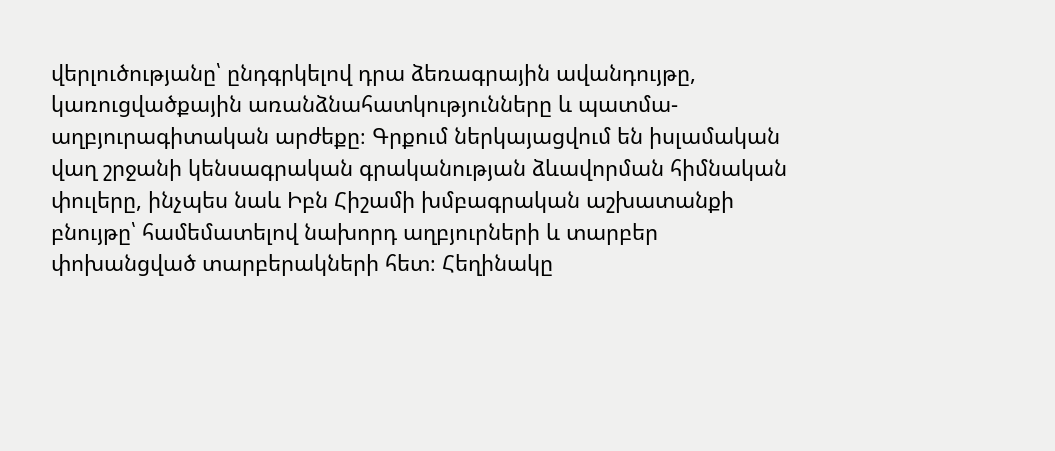վերլուծությանը՝ ընդգրկելով դրա ձեռագրային ավանդույթը, կառուցվածքային առանձնահատկությունները և պատմա-աղբյուրագիտական արժեքը։ Գրքում ներկայացվում են իսլամական վաղ շրջանի կենսագրական գրականության ձևավորման հիմնական փուլերը, ինչպես նաև Իբն Հիշամի խմբագրական աշխատանքի բնույթը՝ համեմատելով նախորդ աղբյուրների և տարբեր փոխանցված տարբերակների հետ։ Հեղինակը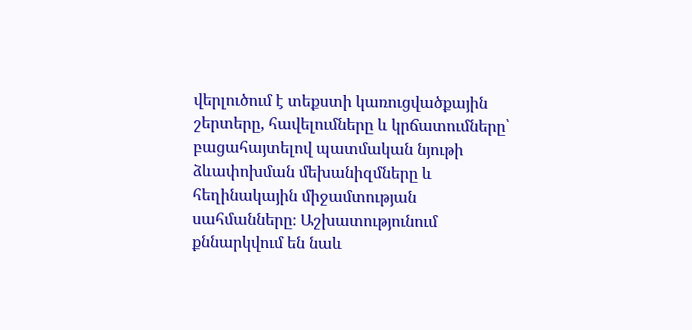վերլուծում է տեքստի կառուցվածքային շերտերը, հավելումները և կրճատումները՝ բացահայտելով պատմական նյութի ձևափոխման մեխանիզմները և հեղինակային միջամտության սահմանները։ Աշխատությունում քննարկվում են նաև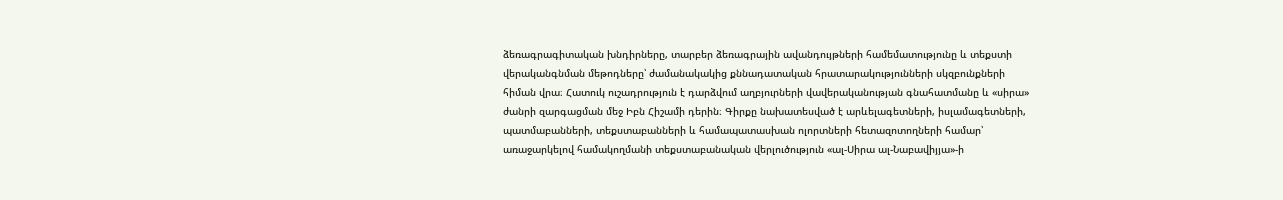ձեռագրագիտական խնդիրները, տարբեր ձեռագրային ավանդույթների համեմատությունը և տեքստի վերականգնման մեթոդները՝ ժամանակակից քննադատական հրատարակությունների սկզբունքների հիման վրա։ Հատուկ ուշադրություն է դարձվում աղբյուրների վավերականության գնահատմանը և «սիրա» ժանրի զարգացման մեջ Իբն Հիշամի դերին։ Գիրքը նախատեսված է արևելագետների, իսլամագետների, պատմաբանների, տեքստաբանների և համապատասխան ոլորտների հետազոտողների համար՝ առաջարկելով համակողմանի տեքստաբանական վերլուծություն «ալ-Սիրա ալ-Նաբավիյյա»-ի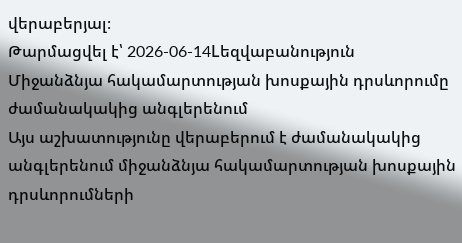վերաբերյալ։
Թարմացվել է՝ 2026-06-14Lեզվաբանություն
Միջանձնյա հակամարտության խոսքային դրսևորումը ժամանակակից անգլերենում
Այս աշխատությունը վերաբերում է ժամանակակից անգլերենում միջանձնյա հակամարտության խոսքային դրսևորումների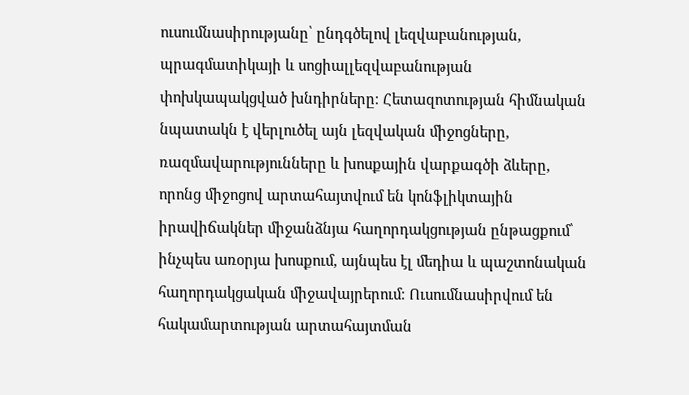ուսումնասիրությանը՝ ընդգծելով լեզվաբանության, պրագմատիկայի և սոցիալլեզվաբանության փոխկապակցված խնդիրները։ Հետազոտության հիմնական նպատակն է վերլուծել այն լեզվական միջոցները, ռազմավարությունները և խոսքային վարքագծի ձևերը, որոնց միջոցով արտահայտվում են կոնֆլիկտային իրավիճակներ միջանձնյա հաղորդակցության ընթացքում՝ ինչպես առօրյա խոսքում, այնպես էլ մեդիա և պաշտոնական հաղորդակցական միջավայրերում։ Ուսումնասիրվում են հակամարտության արտահայտման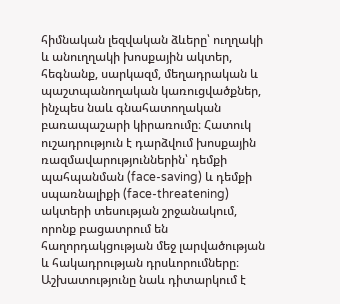հիմնական լեզվական ձևերը՝ ուղղակի և անուղղակի խոսքային ակտեր, հեգնանք, սարկազմ, մեղադրական և պաշտպանողական կառուցվածքներ, ինչպես նաև գնահատողական բառապաշարի կիրառումը։ Հատուկ ուշադրություն է դարձվում խոսքային ռազմավարություններին՝ դեմքի պահպանման (face-saving) և դեմքի սպառնալիքի (face-threatening) ակտերի տեսության շրջանակում, որոնք բացատրում են հաղորդակցության մեջ լարվածության և հակադրության դրսևորումները։ Աշխատությունը նաև դիտարկում է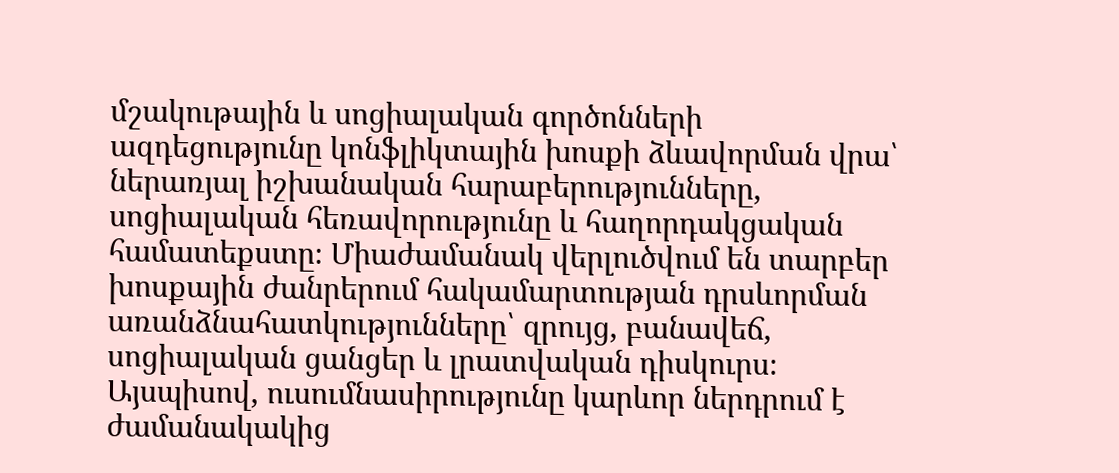մշակութային և սոցիալական գործոնների ազդեցությունը կոնֆլիկտային խոսքի ձևավորման վրա՝ ներառյալ իշխանական հարաբերությունները, սոցիալական հեռավորությունը և հաղորդակցական համատեքստը։ Միաժամանակ վերլուծվում են տարբեր խոսքային ժանրերում հակամարտության դրսևորման առանձնահատկությունները՝ զրույց, բանավեճ, սոցիալական ցանցեր և լրատվական դիսկուրս։ Այսպիսով, ուսումնասիրությունը կարևոր ներդրում է ժամանակակից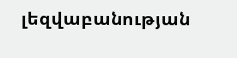լեզվաբանության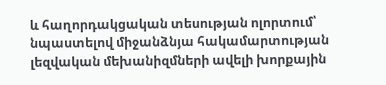և հաղորդակցական տեսության ոլորտում՝ նպաստելով միջանձնյա հակամարտության լեզվական մեխանիզմների ավելի խորքային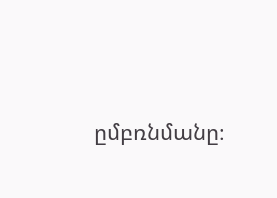ըմբռնմանը։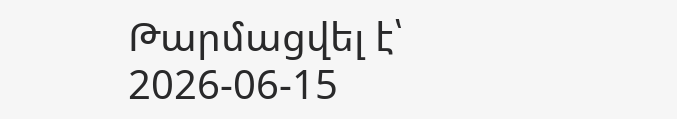Թարմացվել է՝ 2026-06-15